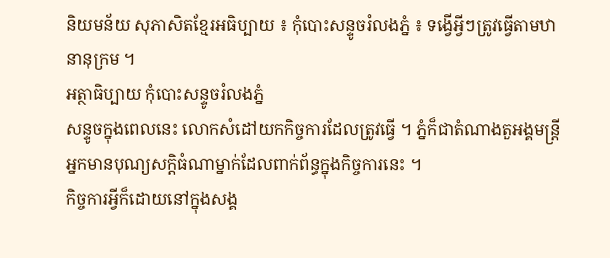និយមន័យ សុភាសិតខ្មែរអធិប្បាយ ៖ កុំបោះសន្ទូចរំលងភ្នំ ៖ ទង្វើអ្វីៗត្រូវធ្វើតាមឋានានុក្រម ។
អត្ថាធិប្បាយ កុំបោះសន្ទូចរំលងភ្នំ
សន្ទូចក្នុងពេលនេះ លោកសំដៅយកកិច្ចការដែលត្រូវធ្វើ ។ ភ្នំក៏ជាតំណាងតួអង្គមន្ត្រីអ្នកមានបុណ្យសក្តិធំណាម្នាក់ដែលពាក់ព័ន្ធក្នុងកិច្ចការនេះ ។
កិច្ចការអ្វីក៏ដោយនៅក្នុងសង្គ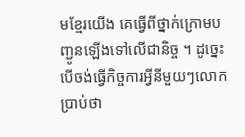មខ្មែរយើង គេធ្វើពីថ្នាក់ក្រោមបញ្ជូនឡើងទៅលើជានិច្ច ។ ដូច្នេះ បើចង់ធ្វើកិច្ចការអ្វីនីមួយៗលោកប្រាប់ថា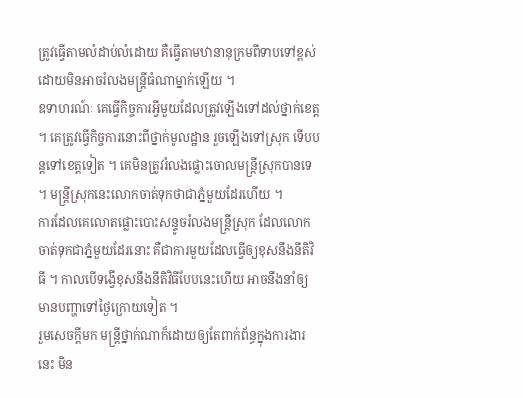ត្រូវធ្វើតាមលំដាប់លំដោយ គឺធ្វើតាមឋានានុក្រមពីទាបទៅខ្ពស់ ដោយមិនអាចរំលងមន្ត្រីធំណាម្នាក់ឡើយ ។
ឧទាហរណ៍ៈ គេធ្វើកិច្ចការអ្វីមួយដែលត្រូវឡើងទៅដល់ថ្នាក់ខេត្ត ។ គេត្រូវធ្វើកិច្ចការនោះពីថ្នាក់មូលដ្ឋាន រួចឡើងទៅស្រុក ទើបបន្តទៅខេត្តទៀត ។ គេមិនត្រូវរំលងផ្លោះចោលមន្ត្រីស្រុកបានទេ ។ មន្ត្រីស្រុកនេះលោកចាត់ទុកថាជាភ្នំមួយដែរហើយ ។
ការដែលគេលោតផ្លោះបោះសន្ទូចរំលងមន្ត្រីស្រុក ដែលលោកចាត់ទុកជាភ្នំមួយដែរនោះ គឺជាការមួយដែលធ្វើឲ្យខុសនឹងនីតិវិធី ។ កាលបើទង្វើខុសនឹងនីតិវិធីបែបនេះហើយ អាចនឹងនាំឲ្យមានបញ្ហាទៅថ្ងៃក្រោយទៀត ។
រួមសេចក្ដីមក មន្ត្រីថ្នាក់ណាក៏ដោយឲ្យតែពាក់ព័ន្ធក្នុងការងារនេះ មិន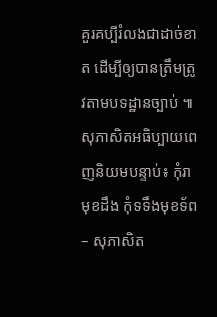គួរគប្បីរំលងជាដាច់ខាត ដើម្បីឲ្យបានត្រឹមត្រូវតាមបទដ្ឋានច្បាប់ ៕
សុភាសិតអធិប្បាយពេញនិយមបន្ទាប់៖ កុំរាមុខដឹង កុំទទឹងមុខទ័ព – សុភាសិត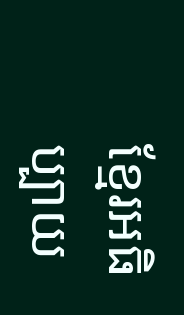ខ្មែរអធិប្បាយ